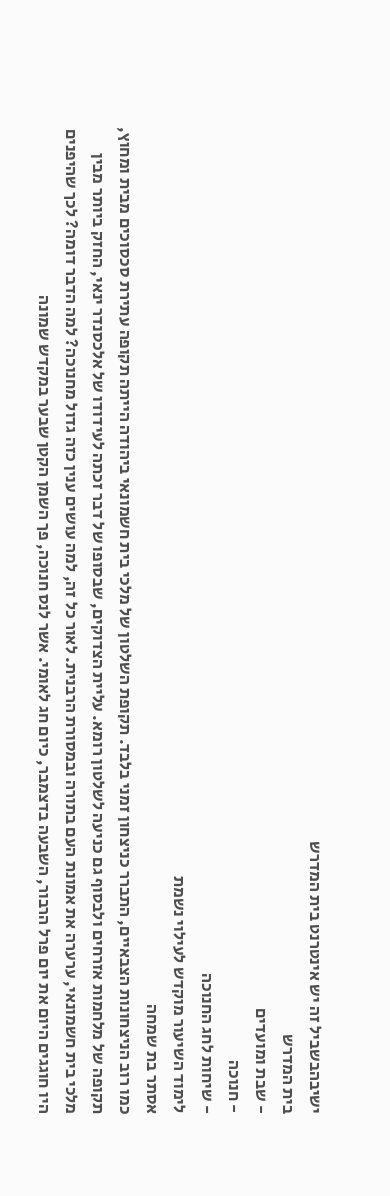ישיבהבשביל זה יש אינטרנט בית המדרש
בית המדרש
- שבת ומועדים
- חנוכה
- שיחות לחג החנוכה
לימוד השיעור מוקדש לעילוי נשמת
אסתר בת שמחה
כמו רוב הניצחונות הצבאיים, התברר כניצחון זמני בלבד. תקופת השלטון של מלכי בית חשמונאי ביהודה הייתה תקופה עתירת סכסוכים מבית ומחוץ, תקופה של מלחמות אזרחים ולבסוף גם כניעה לשלטון רומא. עליית הצדוקים, שבסופו של דבר זכתה לעידודו של אלכסנדר ינאי, החזק ביותר מבין מלכי בית חשמונאי, ערערה את אמונת העם בתורה ובמסורת הרבנית. לאור כל זה, למה עושים ענין כזה גדול מחנוכה? למה הדבר דומה? לכך שהיפנים היו חוגגים היום את יום פרל הרבור, השבעה בדצמבר, כיום חג לאומי. אשר לנס חנוכה, פך השמן הקטן שבער במקדש שמונה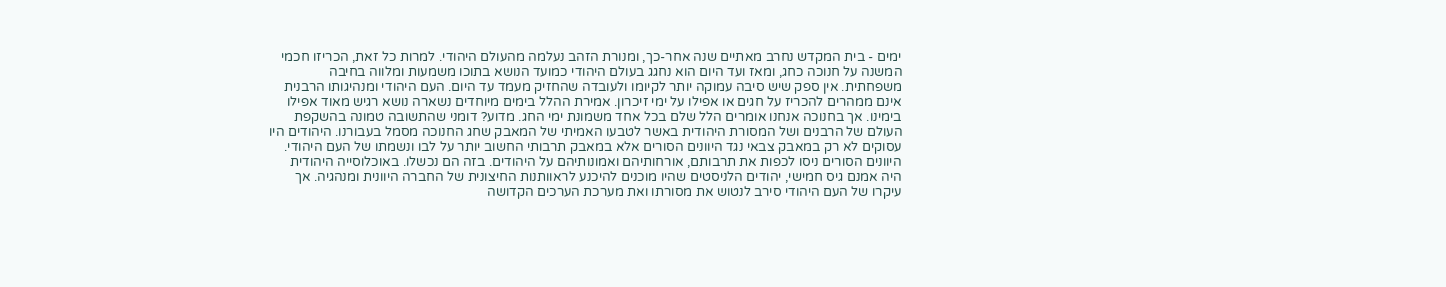ימים - בית המקדש נחרב מאתיים שנה אחר-כך, ומנורת הזהב נעלמה מהעולם היהודי. למרות כל זאת, הכריזו חכמי המשנה על חנוכה כחג, ומאז ועד היום הוא נחגג בעולם היהודי כמועד הנושא בתוכו משמעות ומלווה בחיבה משפחתית. אין ספק שיש סיבה עמוקה יותר לקיומו ולעובדה שהחזיק מעמד עד היום. העם היהודי ומנהיגותו הרבנית אינם ממהרים להכריז על חגים או אפילו על ימי זיכרון. אמירת ההלל בימים מיוחדים נשארה נושא רגיש מאוד אפילו בימינו. אך בחנוכה אנחנו אומרים הלל שלם בכל אחד משמונת ימי החג. מדוע? דומני שהתשובה טמונה בהשקפת העולם של הרבנים ושל המסורת היהודית באשר לטבעו האמיתי של המאבק שחג החנוכה מסמל בעבורנו. היהודים היו עסוקים לא רק במאבק צבאי נגד היוונים הסורים אלא במאבק תרבותי החשוב יותר על לבו ונשמתו של העם היהודי. היוונים הסורים ניסו לכפות את תרבותם, אורחותיהם ואמונותיהם על היהודים. בזה הם נכשלו. באוכלוסייה היהודית היה אמנם גיס חמישי, יהודים הלניסטים שהיו מוכנים להיכנע לראוותנות החיצונית של החברה היוונית ומנהגיה. אך עיקרו של העם היהודי סירב לנטוש את מסורתו ואת מערכת הערכים הקדושה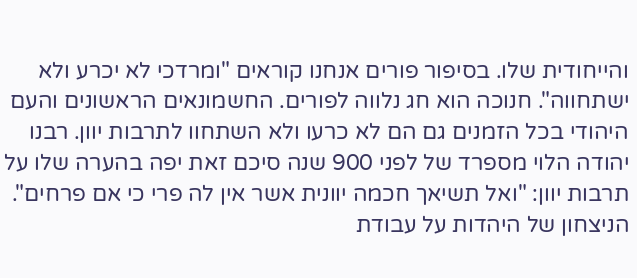והייחודית שלו. בסיפור פורים אנחנו קוראים "ומרדכי לא יכרע ולא ישתחווה". חנוכה הוא חג נלווה לפורים. החשמונאים הראשונים והעם היהודי בכל הזמנים גם הם לא כרעו ולא השתחוו לתרבות יוון. רבנו יהודה הלוי מספרד של לפני 900 שנה סיכם זאת יפה בהערה שלו על תרבות יוון: "ואל תשיאך חכמה יוונית אשר אין לה פרי כי אם פרחים". הניצחון של היהדות על עבודת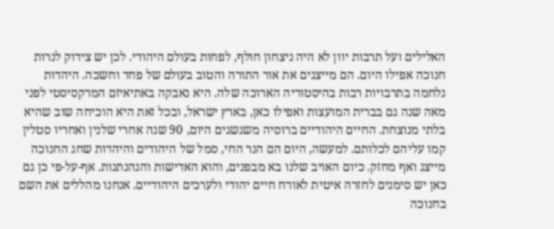האלילים ועל תרבות יוון לא היה ניצחון חולף, לפחות בעולם היהודי. לכן יש צידוק לנרות חנוכה אפילו היום. הם מייצגים את אור התורה והטוב בעולם של פחד וחשכה. היהדות נלחמה בתרבויות רבות בהיסטוריה הארוכה שלה. היא נאבקה באתיאיזם המרקסיסטי לפני מאה שנה גם בברית המועצות ואפילו כאן, בארץ ישראל, ובכל זאת היא הוכיחה שוב שהיא בלתי מנוצחת. החיים היהודיים ברוסיה משגשגים היום, 90 שנה אחרי שלנין ואחריו סטלין קמו עליהם לכלותם. למעשה, היום הם הנר החי, סמל של היהודים והיהדות שחג החנוכה מייצג ואף מחזק. כיום האויב שלנו בא מבפנים, והוא האדישות והנהנתנות. אף-על-פי כן גם כאן יש סימנים לחזרה איטית לאורח חיים יהודי ולערכים היהודיים. אנחנו מהללים את השם בחנוכה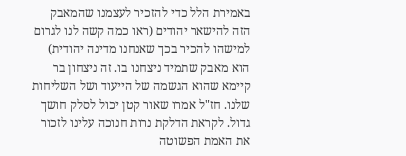באמירת הלל כדי להזכיר לעצמנו שהמאבק הזה להישאר יהודים (ראו כמה קשה לנו לגרום למישהו להכיר בכך שאנחנו מדינה יהודית) הוא מאבק שתמיד ניצחנו בו. זה ניצחון בר קיימא שהוא הגשמה של הייעוד ושל השליחות שלנו. חז"ל אמרו שאור קטן יכול לסלק חושך גדול. לקראת הדלקת נרות חנוכה עלינו לזכור את האמת הפשוטה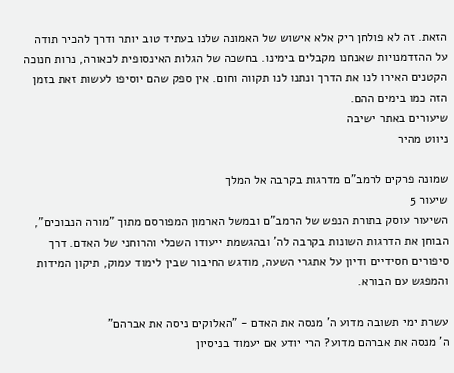הזאת. זה לא פולחן ריק אלא אישוש של האמונה שלנו בעתיד טוב יותר ודרך להכיר תודה על ההזדמנויות שאנחנו מקבלים בימינו. בחשכה של הגלות האינסופית לכאורה, נרות חנוכה הקטנים האירו לנו את הדרך ונתנו לנו תקווה וחום. אין ספק שהם יוסיפו לעשות זאת בזמן הזה כמו בימים ההם.
שיעורים באתר ישיבה
ניווט מהיר

שמונה פרקים לרמב"ם מדרגות בקרבה אל המלך
שיעור 5
השיעור עוסק בתורת הנפש של הרמב"ם ובמשל הארמון המפורסם מתוך "מורה הנבוכים", הבוחן את הדרגות השונות בקרבה לה' ובהגשמת ייעודו השכלי והרוחני של האדם. דרך סיפורים חסידיים ודיון על אתגרי השעה, מודגש החיבור שבין לימוד עמוק, תיקון המידות והמפגש עם הבורא.

עשרת ימי תשובה מדוע ה' מנסה את האדם - "האלוקים ניסה את אברהם"
ה' מנסה את אברהם מדוע? הרי יודע אם יעמוד בניסיון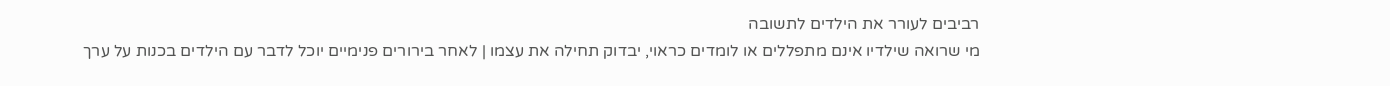רביבים לעורר את הילדים לתשובה
מי שרואה שילדיו אינם מתפללים או לומדים כראוי, יבדוק תחילה את עצמו | לאחר בירורים פנימיים יוכל לדבר עם הילדים בכנות על ערך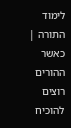לימוד התורה | כאשר ההורים רוצים להוכיח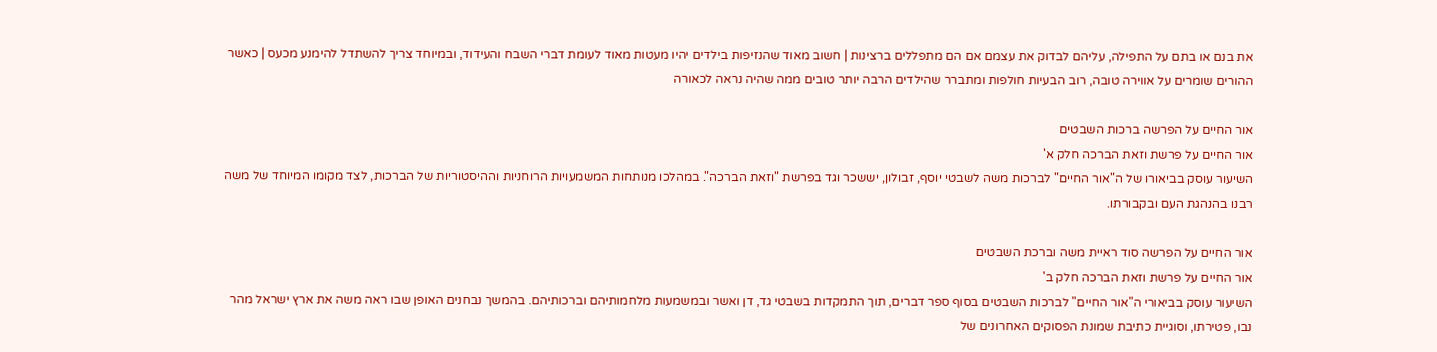את בנם או בתם על התפילה, עליהם לבדוק את עצמם אם הם מתפללים ברצינות | חשוב מאוד שהנזיפות בילדים יהיו מעטות מאוד לעומת דברי השבח והעידוד, ובמיוחד צריך להשתדל להימנע מכעס | כאשר ההורים שומרים על אווירה טובה, רוב הבעיות חולפות ומתברר שהילדים הרבה יותר טובים ממה שהיה נראה לכאורה

אור החיים על הפרשה ברכות השבטים
אור החיים על פרשת וזאת הברכה חלק א'
השיעור עוסק בביאורו של ה"אור החיים" לברכות משה לשבטי יוסף, זבולון, יששכר וגד בפרשת "וזאת הברכה". במהלכו מנותחות המשמעויות הרוחניות וההיסטוריות של הברכות, לצד מקומו המיוחד של משה רבנו בהנהגת העם ובקבורתו.

אור החיים על הפרשה סוד ראיית משה וברכת השבטים
אור החיים על פרשת וזאת הברכה חלק ב'
השיעור עוסק בביאורי ה"אור החיים" לברכות השבטים בסוף ספר דברים, תוך התמקדות בשבטי גד, דן ואשר ובמשמעות מלחמותיהם וברכותיהם. בהמשך נבחנים האופן שבו ראה משה את ארץ ישראל מהר נבו, פטירתו, וסוגיית כתיבת שמונת הפסוקים האחרונים של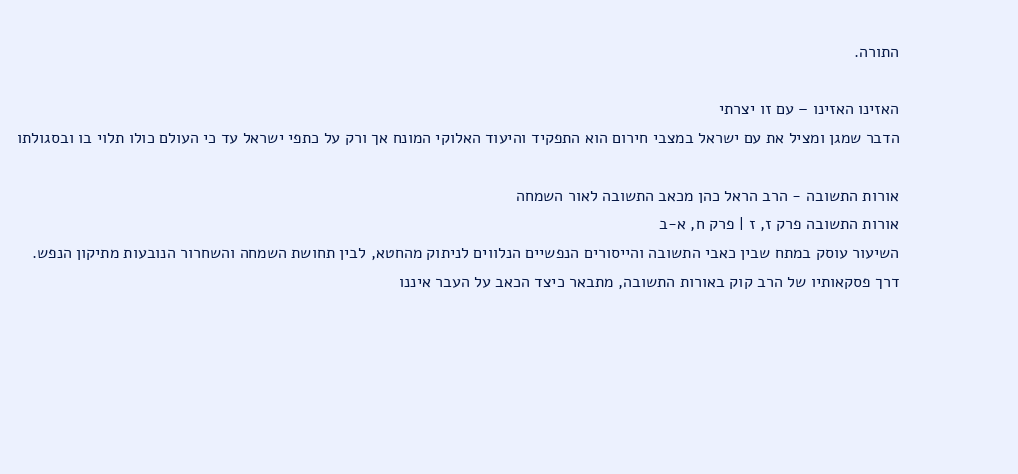התורה.

האזינו האזינו – עם זו יצרתי
הדבר שמגן ומציל את עם ישראל במצבי חירום הוא התפקיד והיעוד האלוקי המונח אך ורק על כתפי ישראל עד כי העולם כולו תלוי בו ובסגולתו

אורות התשובה - הרב הראל כהן מכאב התשובה לאור השמחה
אורות התשובה פרק ז, ז | פרק ח, א-ב
השיעור עוסק במתח שבין כאבי התשובה והייסורים הנפשיים הנלווים לניתוק מהחטא, לבין תחושת השמחה והשחרור הנובעות מתיקון הנפש. דרך פסקאותיו של הרב קוק באורות התשובה, מתבאר כיצד הכאב על העבר איננו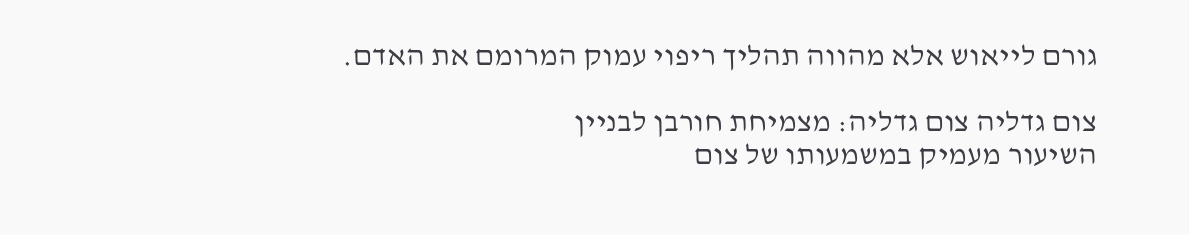גורם לייאוש אלא מהווה תהליך ריפוי עמוק המרומם את האדם.

צום גדליה צום גדליה: מצמיחת חורבן לבניין
השיעור מעמיק במשמעותו של צום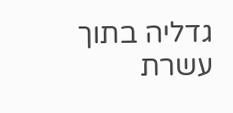גדליה בתוך עשרת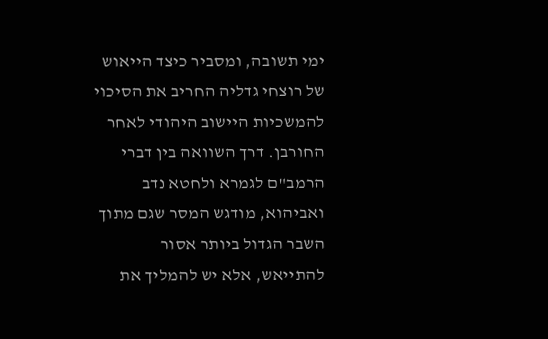ימי תשובה, ומסביר כיצד הייאוש של רוצחי גדליה החריב את הסיכוי להמשכיות היישוב היהודי לאחר החורבן. דרך השוואה בין דברי הרמב"ם לגמרא ולחטא נדב ואביהוא, מודגש המסר שגם מתוך השבר הגדול ביותר אסור להתייאש, אלא יש להמליך את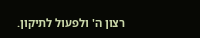רצון ה' ולפעול לתיקון.